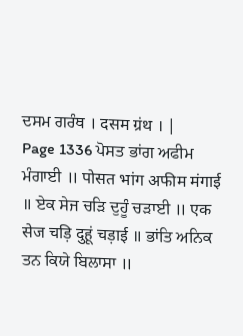ਦਸਮ ਗਰੰਥ । दसम ग्रंथ । |
Page 1336 ਪੋਸਤ ਭਾਂਗ ਅਫੀਮ ਮੰਗਾਈ ॥ पोसत भांग अफीम मंगाई ॥ ਏਕ ਸੇਜ ਚੜਿ ਦੁਹੂੰ ਚੜਾਈ ॥ एक सेज चड़ि दुहूं चड़ाई ॥ ਭਾਂਤਿ ਅਨਿਕ ਤਨ ਕਿਯੇ ਬਿਲਾਸਾ ॥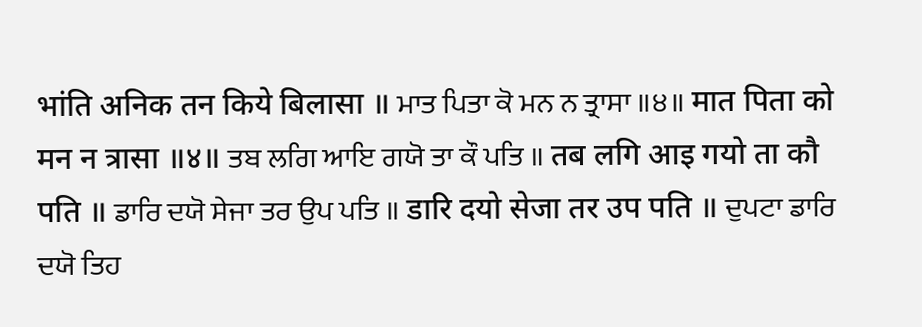भांति अनिक तन किये बिलासा ॥ ਮਾਤ ਪਿਤਾ ਕੋ ਮਨ ਨ ਤ੍ਰਾਸਾ ॥੪॥ मात पिता को मन न त्रासा ॥४॥ ਤਬ ਲਗਿ ਆਇ ਗਯੋ ਤਾ ਕੌ ਪਤਿ ॥ तब लगि आइ गयो ता कौ पति ॥ ਡਾਰਿ ਦਯੋ ਸੇਜਾ ਤਰ ਉਪ ਪਤਿ ॥ डारि दयो सेजा तर उप पति ॥ ਦੁਪਟਾ ਡਾਰਿ ਦਯੋ ਤਿਹ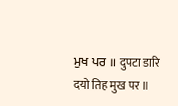ਮੁਖ ਪਰ ॥ दुपटा डारि दयो तिह मुख पर ॥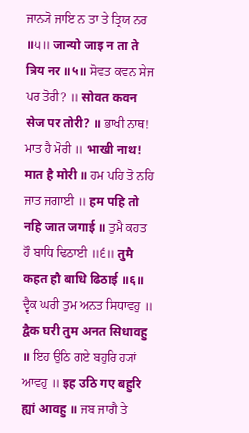ਜਾਨ੍ਯੋ ਜਾਇ ਨ ਤਾ ਤੇ ਤ੍ਰਿਯ ਨਰ ॥੫॥ जान्यो जाइ न ता ते त्रिय नर ॥५॥ ਸੋਵਤ ਕਵਨ ਸੇਜ ਪਰ ਤੋਰੀ? ॥ सोवत कवन सेज पर तोरी? ॥ ਭਾਖੀ ਨਾਥ! ਮਾਤ ਹੈ ਮੋਰੀ ॥ भाखी नाथ! मात है मोरी ॥ ਹਮ ਪਹਿ ਤੋ ਨਹਿ ਜਾਤ ਜਗਾਈ ॥ हम पहि तो नहि जात जगाई ॥ ਤੁਮੈ ਕਹਤ ਹੌ ਬਾਧਿ ਢਿਠਾਈ ॥੬॥ तुमै कहत हौ बाधि ढिठाई ॥६॥ ਦ੍ਵੈਕ ਘਰੀ ਤੁਮ ਅਨਤ ਸਿਧਾਵਹੁ ॥ द्वैक घरी तुम अनत सिधावहु ॥ ਇਹ ਉਠਿ ਗਏ ਬਹੁਰਿ ਹ੍ਯਾਂ ਆਵਹੁ ॥ इह उठि गए बहुरि ह्यां आवहु ॥ ਜਬ ਜਾਗੈ ਤੇ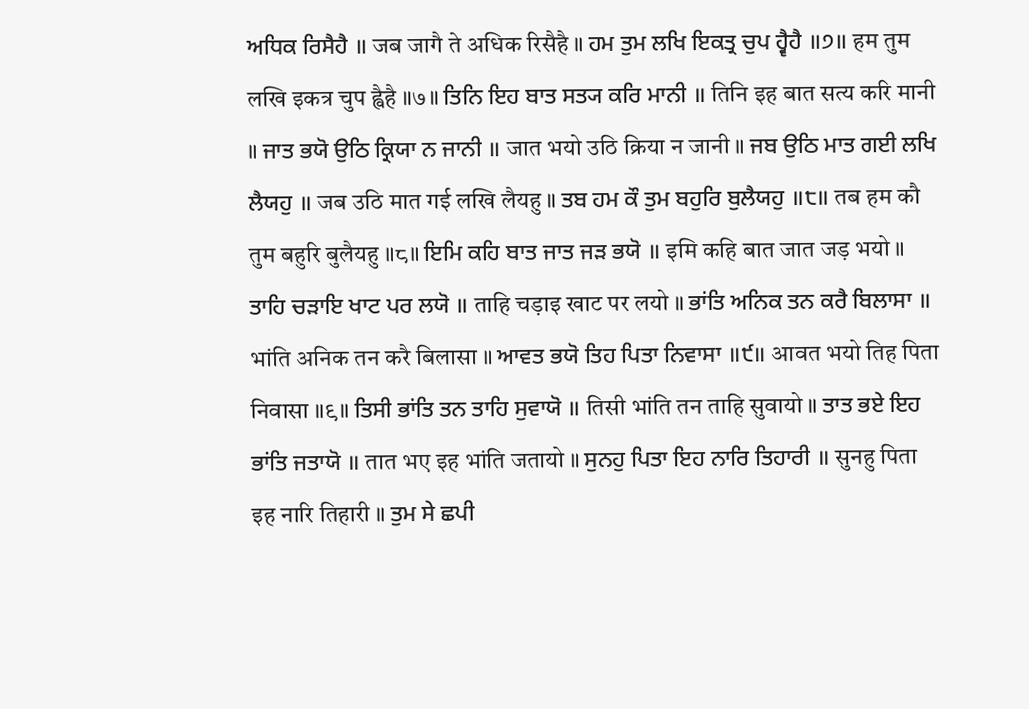ਅਧਿਕ ਰਿਸੈਹੈ ॥ जब जागै ते अधिक रिसैहै ॥ ਹਮ ਤੁਮ ਲਖਿ ਇਕਤ੍ਰ ਚੁਪ ਹ੍ਵੈਹੈ ॥੭॥ हम तुम लखि इकत्र चुप ह्वैहै ॥७॥ ਤਿਨਿ ਇਹ ਬਾਤ ਸਤ੍ਯ ਕਰਿ ਮਾਨੀ ॥ तिनि इह बात सत्य करि मानी ॥ ਜਾਤ ਭਯੋ ਉਠਿ ਕ੍ਰਿਯਾ ਨ ਜਾਨੀ ॥ जात भयो उठि क्रिया न जानी ॥ ਜਬ ਉਠਿ ਮਾਤ ਗਈ ਲਖਿ ਲੈਯਹੁ ॥ जब उठि मात गई लखि लैयहु ॥ ਤਬ ਹਮ ਕੌ ਤੁਮ ਬਹੁਰਿ ਬੁਲੈਯਹੁ ॥੮॥ तब हम कौ तुम बहुरि बुलैयहु ॥८॥ ਇਮਿ ਕਹਿ ਬਾਤ ਜਾਤ ਜੜ ਭਯੋ ॥ इमि कहि बात जात जड़ भयो ॥ ਤਾਹਿ ਚੜਾਇ ਖਾਟ ਪਰ ਲਯੋ ॥ ताहि चड़ाइ खाट पर लयो ॥ ਭਾਂਤਿ ਅਨਿਕ ਤਨ ਕਰੈ ਬਿਲਾਸਾ ॥ भांति अनिक तन करै बिलासा ॥ ਆਵਤ ਭਯੋ ਤਿਹ ਪਿਤਾ ਨਿਵਾਸਾ ॥੯॥ आवत भयो तिह पिता निवासा ॥९॥ ਤਿਸੀ ਭਾਂਤਿ ਤਨ ਤਾਹਿ ਸੁਵਾਯੋ ॥ तिसी भांति तन ताहि सुवायो ॥ ਤਾਤ ਭਏ ਇਹ ਭਾਂਤਿ ਜਤਾਯੋ ॥ तात भए इह भांति जतायो ॥ ਸੁਨਹੁ ਪਿਤਾ ਇਹ ਨਾਰਿ ਤਿਹਾਰੀ ॥ सुनहु पिता इह नारि तिहारी ॥ ਤੁਮ ਸੇ ਛਪੀ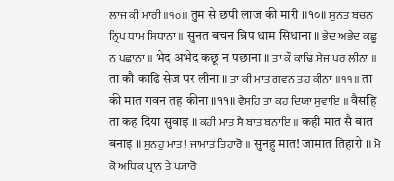ਲਾਜ ਕੀ ਮਾਰੀ ॥੧੦॥ तुम से छपी लाज की मारी ॥१०॥ ਸੁਨਤ ਬਚਨ ਨ੍ਰਿਪ ਧਾਮ ਸਿਧਾਨਾ ॥ सुनत बचन न्रिप धाम सिधाना ॥ ਭੇਦ ਅਭੇਦ ਕਛੂ ਨ ਪਛਾਨਾ ॥ भेद अभेद कछू न पछाना ॥ ਤਾ ਕੌ ਕਾਢਿ ਸੇਜ ਪਰ ਲੀਨਾ ॥ ता कौ काढि सेज पर लीना ॥ ਤਾ ਕੀ ਮਾਤ ਗਵਨ ਤਹ ਕੀਨਾ ॥੧੧॥ ता की मात गवन तह कीना ॥११॥ ਵੈਸਹਿ ਤਾ ਕਹ ਦਿਯਾ ਸੁਵਾਇ ॥ वैसहि ता कह दिया सुवाइ ॥ ਕਹੀ ਮਾਤ ਸੈ ਬਾਤ ਬਨਾਇ ॥ कही मात सै बात बनाइ ॥ ਸੁਨਹੁ ਮਾਤ! ਜਾਮਾਤ ਤਿਹਾਰੋ ॥ सुनहु मात! जामात तिहारो ॥ ਮੋ ਕੋ ਅਧਿਕ ਪ੍ਰਾਨ ਤੇ ਪ੍ਯਾਰੋ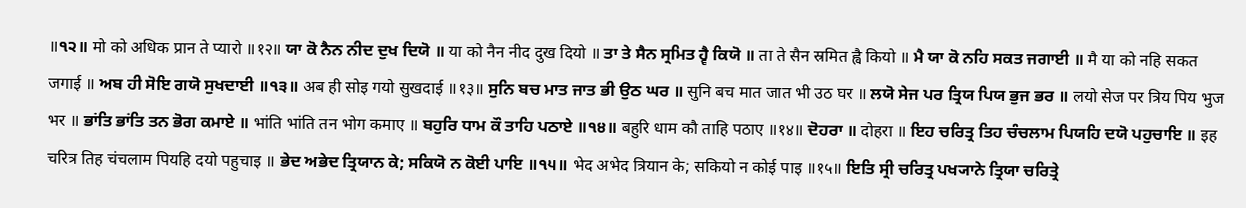॥੧੨॥ मो को अधिक प्रान ते प्यारो ॥१२॥ ਯਾ ਕੋ ਨੈਨ ਨੀਦ ਦੁਖ ਦਿਯੋ ॥ या को नैन नीद दुख दियो ॥ ਤਾ ਤੇ ਸੈਨ ਸ੍ਰਮਿਤ ਹ੍ਵੈ ਕਿਯੋ ॥ ता ते सैन स्रमित ह्वै कियो ॥ ਮੈ ਯਾ ਕੋ ਨਹਿ ਸਕਤ ਜਗਾਈ ॥ मै या को नहि सकत जगाई ॥ ਅਬ ਹੀ ਸੋਇ ਗਯੋ ਸੁਖਦਾਈ ॥੧੩॥ अब ही सोइ गयो सुखदाई ॥१३॥ ਸੁਨਿ ਬਚ ਮਾਤ ਜਾਤ ਭੀ ਉਠ ਘਰ ॥ सुनि बच मात जात भी उठ घर ॥ ਲਯੋ ਸੇਜ ਪਰ ਤ੍ਰਿਯ ਪਿਯ ਭੁਜ ਭਰ ॥ लयो सेज पर त्रिय पिय भुज भर ॥ ਭਾਂਤਿ ਭਾਂਤਿ ਤਨ ਭੋਗ ਕਮਾਏ ॥ भांति भांति तन भोग कमाए ॥ ਬਹੁਰਿ ਧਾਮ ਕੌ ਤਾਹਿ ਪਠਾਏ ॥੧੪॥ बहुरि धाम कौ ताहि पठाए ॥१४॥ ਦੋਹਰਾ ॥ दोहरा ॥ ਇਹ ਚਰਿਤ੍ਰ ਤਿਹ ਚੰਚਲਾਮ ਪਿਯਹਿ ਦਯੋ ਪਹੁਚਾਇ ॥ इह चरित्र तिह चंचलाम पियहि दयो पहुचाइ ॥ ਭੇਦ ਅਭੇਦ ਤ੍ਰਿਯਾਨ ਕੇ; ਸਕਿਯੋ ਨ ਕੋਈ ਪਾਇ ॥੧੫॥ भेद अभेद त्रियान के; सकियो न कोई पाइ ॥१५॥ ਇਤਿ ਸ੍ਰੀ ਚਰਿਤ੍ਰ ਪਖ੍ਯਾਨੇ ਤ੍ਰਿਯਾ ਚਰਿਤ੍ਰੇ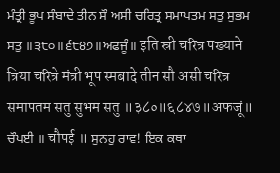ਮੰਤ੍ਰੀ ਭੂਪ ਸੰਬਾਦੇ ਤੀਨ ਸੌ ਅਸੀ ਚਰਿਤ੍ਰ ਸਮਾਪਤਮ ਸਤੁ ਸੁਭਮ ਸਤੁ ॥੩੮੦॥੬੮੪੭॥ਅਫਜੂੰ॥ इति स्री चरित्र पख्याने त्रिया चरित्रे मंत्री भूप स्मबादे तीन सौ असी चरित्र समापतम सतु सुभम सतु ॥३८०॥६८४७॥अफजूं॥ ਚੌਪਈ ॥ चौपई ॥ ਸੁਨਹੁ ਰਾਵ! ਇਕ ਕਥਾ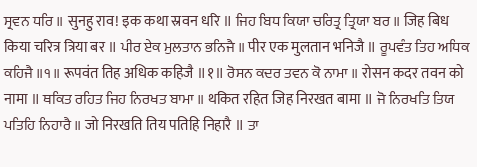ਸ੍ਰਵਨ ਧਰਿ ॥ सुनहु राव! इक कथा स्रवन धरि ॥ ਜਿਹ ਬਿਧ ਕਿਯਾ ਚਰਿਤ੍ਰ ਤ੍ਰਿਯਾ ਬਰ ॥ जिह बिध किया चरित्र त्रिया बर ॥ ਪੀਰ ਏਕ ਮੁਲਤਾਨ ਭਨਿਜੈ ॥ पीर एक मुलतान भनिजै ॥ ਰੂਪਵੰਤ ਤਿਹ ਅਧਿਕ ਕਹਿਜੈ ॥੧॥ रूपवंत तिह अधिक कहिजै ॥१॥ ਰੋਸਨ ਕਦਰ ਤਵਨ ਕੋ ਨਾਮਾ ॥ रोसन कदर तवन को नामा ॥ ਥਕਿਤ ਰਹਿਤ ਜਿਹ ਨਿਰਖਤ ਬਾਮਾ ॥ थकित रहित जिह निरखत बामा ॥ ਜੋ ਨਿਰਖਤਿ ਤਿਯ ਪਤਿਹਿ ਨਿਹਾਰੈ ॥ जो निरखति तिय पतिहि निहारै ॥ ਤਾ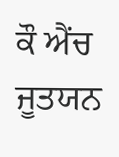ਕੌ ਐਂਚ ਜੂਤਯਨ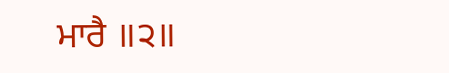ਮਾਰੈ ॥੨॥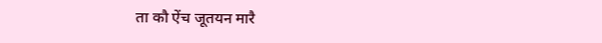ता कौ ऐंच जूतयन मारै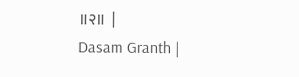॥२॥ |
Dasam Granth |